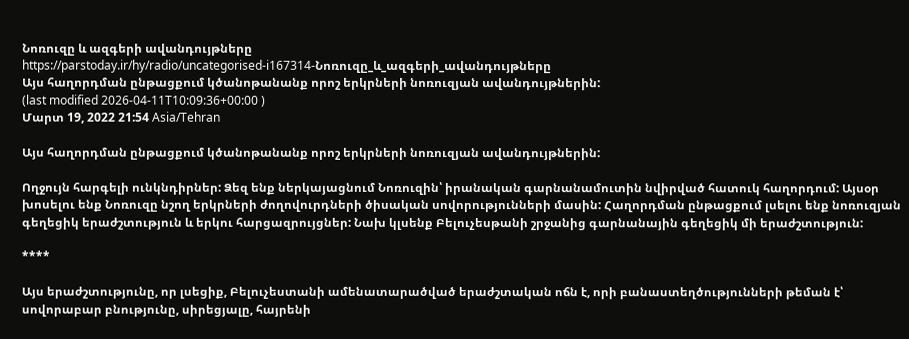Նոռուզը և ազգերի ավանդույթները
https://parstoday.ir/hy/radio/uncategorised-i167314-Նոռուզը_և_ազգերի_ավանդույթները
Այս հաղորդման ընթացքում կծանոթանանք որոշ երկրների նոռուզյան ավանդույթներին:
(last modified 2026-04-11T10:09:36+00:00 )
Մարտ 19, 2022 21:54 Asia/Tehran

Այս հաղորդման ընթացքում կծանոթանանք որոշ երկրների նոռուզյան ավանդույթներին:

Ողջույն հարգելի ունկնդիրներ: Ձեզ ենք ներկայացնում Նոռուզին՝ իրանական գարնանամուտին նվիրված հատուկ հաղորդում: Այսօր խոսելու ենք Նոռուզը նշող երկրների ժողովուրդների ծիսական սովորությունների մասին: Հաղորդման ընթացքում լսելու ենք նոռուզյան գեղեցիկ երաժշտություն և երկու հարցազրույցներ: Նախ կլսենք Բելուչեսթանի շրջանից գարնանային գեղեցիկ մի երաժշտություն:

****

Այս երաժշտությունը, որ լսեցիք, Բելուչեստանի ամենատարածված երաժշտական ոճն է, որի բանաստեղծությունների թեման է՝ սովորաբար բնությունը, սիրեցյալը, հայրենի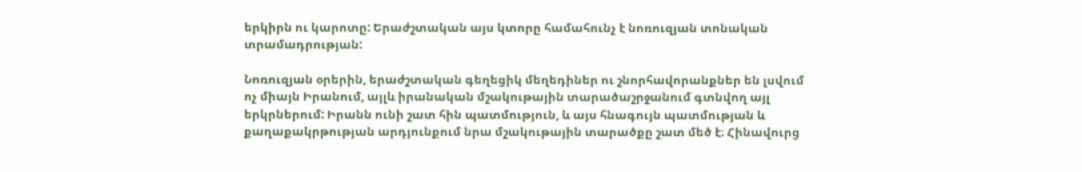երկիրն ու կարոտը: Երաժշտական այս կտորը համահունչ է նոռուզյան տոնական տրամադրության:

Նոռուզյան օրերին, երաժշտական գեղեցիկ մեղեդիներ ու շնորհավորանքներ են լսվում ոչ միայն Իրանում, այլև իրանական մշակութային տարածաշրջանում գտնվող այլ երկրներում: Իրանն ունի շատ հին պատմություն, և այս հնագույն պատմության և քաղաքակրթության արդյունքում նրա մշակութային տարածքը շատ մեծ է։ Հինավուրց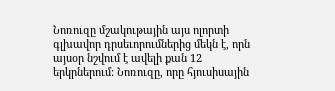Նոռուզը մշակութային այս ոլորտի գլխավոր դրսեւորումներից մեկն է, որն այսօր նշվում է ավելի քան 12 երկրներում: Նոռուզը, որը հյուսիսային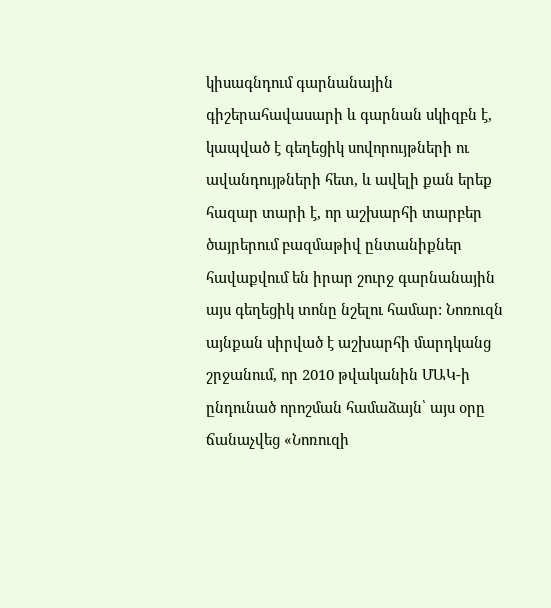կիսագնդում գարնանային գիշերահավասարի և գարնան սկիզբն է, կապված է գեղեցիկ սովորույթների ու ավանդույթների հետ, և ավելի քան երեք հազար տարի է, որ աշխարհի տարբեր ծայրերում բազմաթիվ ընտանիքներ հավաքվում են իրար շուրջ գարնանային այս գեղեցիկ տոնը նշելու համար: Նոռուզն այնքան սիրված է աշխարհի մարդկանց շրջանում, որ 2010 թվականին ՄԱԿ-ի ընդունած որոշման համաձայն՝ այս օրը ճանաչվեց «Նոռուզի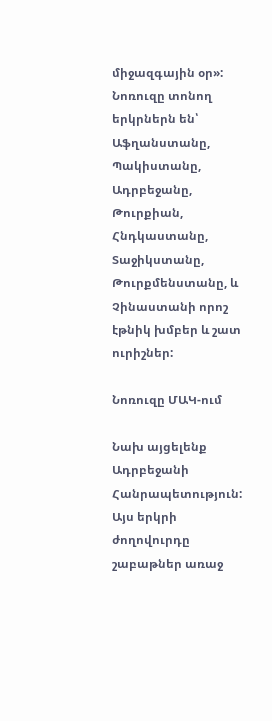միջազգային օր»: Նոռուզը տոնող երկրներն են՝ Աֆղանստանը, Պակիստանը, Ադրբեջանը, Թուրքիան, Հնդկաստանը, Տաջիկստանը, Թուրքմենստանը, և Չինաստանի որոշ էթնիկ խմբեր և շատ ուրիշներ:

Նոռուզը ՄԱԿ-ում

Նախ այցելենք Ադրբեջանի Հանրապետություն: Այս երկրի ժողովուրդը շաբաթներ առաջ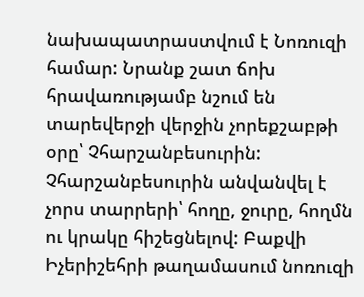նախապատրաստվում է Նոռուզի համար: Նրանք շատ ճոխ հրավառությամբ նշում են տարեվերջի վերջին չորեքշաբթի օրը՝ Չհարշանբեսուրին: Չհարշանբեսուրին անվանվել է չորս տարրերի՝ հողը, ջուրը, հողմն ու կրակը հիշեցնելով: Բաքվի Իչերիշեհրի թաղամասում նոռուզի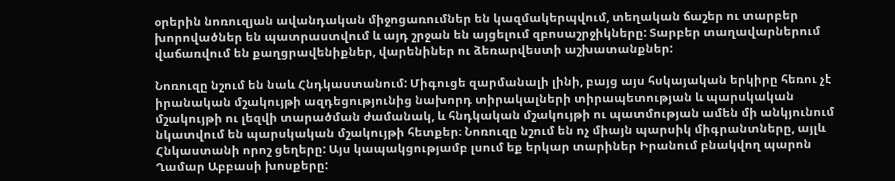օրերին նոռուզյան ավանդական միջոցառումներ են կազմակերպվում, տեղական ճաշեր ու տարբեր խորովածներ են պատրաստվում և այդ շրջան են այցելում զբոսաշրջիկները: Տարբեր տաղավարներում վաճառվում են քաղցրավենիքներ, վարենիներ ու ձեռարվեստի աշխատանքներ:

Նոռուզը նշում են նաև Հնդկաստանում: Միգուցե զարմանալի լինի, բայց այս հսկայական երկիրը հեռու չէ իրանական մշակույթի ազդեցությունից նախորդ տիրակալների տիրապետության և պարսկական մշակույթի ու լեզվի տարածման ժամանակ, և հնդկական մշակույթի ու պատմության ամեն մի անկյունում նկատվում են պարսկական մշակույթի հետքեր։ Նոռուզը նշում են ոչ միայն պարսիկ միգրանտները, այլև Հնկաստանի որոշ ցեղերը: Այս կապակցությամբ լսում եք երկար տարիներ Իրանում բնակվող պարոն Ղամար Աբբասի խոսքերը: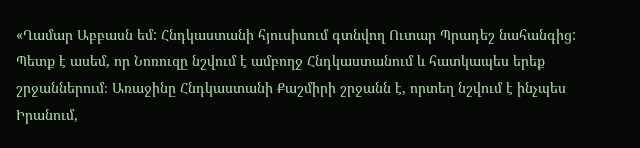«Ղամար Աբբասն եմ: Հնդկաստանի հյուսիսում գտնվող Ուտար Պրադեշ նահանգից: Պետք է ասեմ, որ Նոռուզը նշվում է ամբողջ Հնդկաստանում և հատկապես երեք շրջաններում։ Առաջինը Հնդկաստանի Քաշմիրի շրջանն է, որտեղ նշվում է ինչպես Իրանում,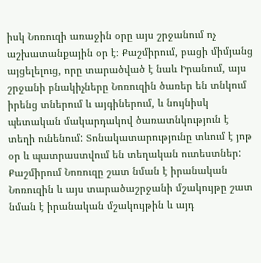իսկ Նոռուզի առաջին օրը այս շրջանում ոչ աշխատանքային օր է։ Քաշմիրում, բացի միմյանց այցելելուց, որը տարածված է նաև Իրանում, այս շրջանի բնակիչները Նոռուզին ծառեր են տնկում իրենց տներում և այգիներում, և նույնիսկ պետական մակարդակով ծառատնկություն է տեղի ունենում: Տոնակատարությունը տևում է յոթ օր և պատրաստվում են տեղական ուտեստներ: Քաշմիրում Նոռուզը շատ նման է իրանական Նոռուզին և այս տարածաշրջանի մշակույթը շատ նման է իրանական մշակույթին և այդ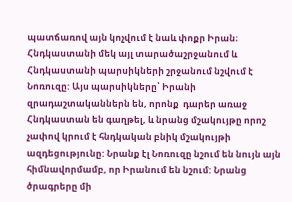պատճառով այն կոչվում է նաև փոքր Իրան։ Հնդկաստանի մեկ այլ տարածաշրջանում և Հնդկաստանի պարսիկների շրջանում նշվում է Նոռուզը: Այս պարսիկները՝ Իրանի զրադաշտականներն են, որոնք  դարեր առաջ Հնդկաստան են գաղթել, և նրանց մշակույթը որոշ չափով կրում է հնդկական բնիկ մշակույթի ազդեցությունը: Նրանք էլ Նոռուզը նշում են նույն այն հիմնավորմամբ, որ Իրանում են նշում: Նրանց ծրագրերը մի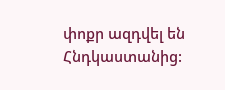փոքր ազդվել են Հնդկաստանից: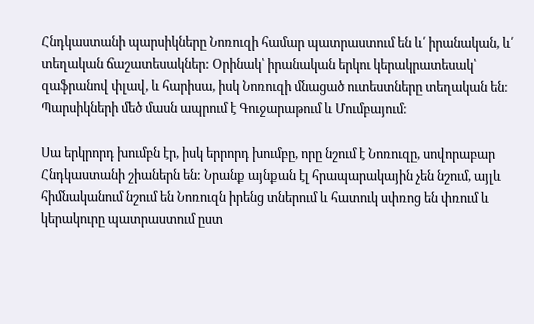Հնդկաստանի պարսիկները Նոռուզի համար պատրաստում են և՛ իրանական, և՛ տեղական ճաշատեսակներ: Օրինակ՝ իրանական երկու կերակրատեսակ՝ զաֆրանով փլավ, և հարիսա, իսկ Նոռուզի մնացած ուտեստները տեղական են։ Պարսիկների մեծ մասն ապրում է Գուջարաթում և Մումբայում։

Սա երկրորդ խումբն էր, իսկ երրորդ խումբը, որը նշում է Նոռուզը, սովորաբար Հնդկաստանի շիաներն են: Նրանք այնքան էլ հրապարակային չեն նշում, այլև հիմնականում նշում են Նոռուզն իրենց տներում և հատուկ սփռոց են փռում և կերակուրը պատրաստում ըստ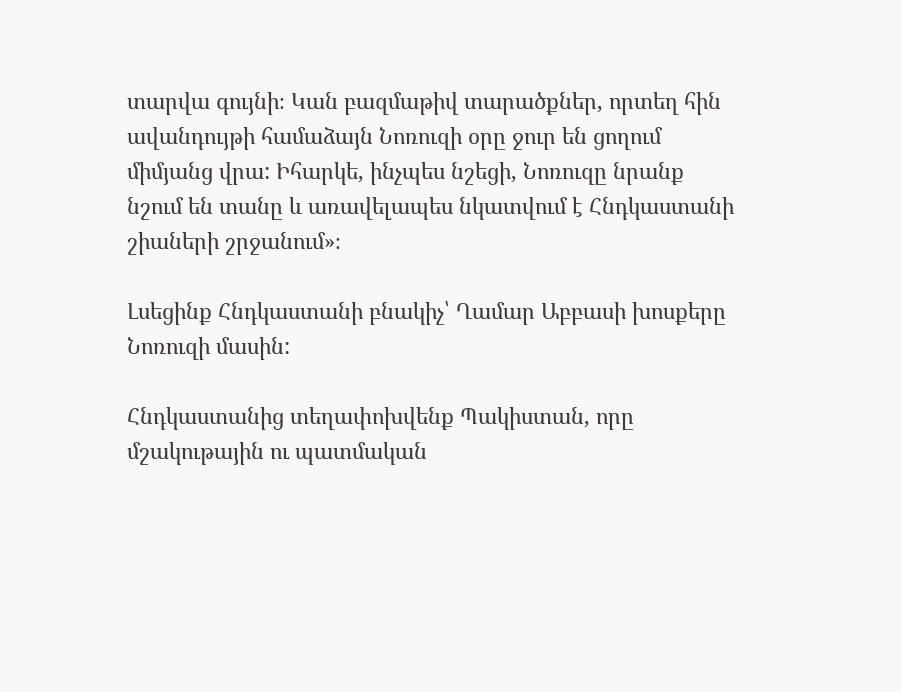տարվա գույնի։ Կան բազմաթիվ տարածքներ, որտեղ հին ավանդույթի համաձայն Նոռուզի օրը ջուր են ցողում միմյանց վրա: Իհարկե, ինչպես նշեցի, Նոռուզը նրանք նշում են տանը և առավելապես նկատվում է Հնդկաստանի շիաների շրջանում»։

Լսեցինք Հնդկաստանի բնակիչ՝ Ղամար Աբբասի խոսքերը Նոռուզի մասին:

Հնդկաստանից տեղափոխվենք Պակիստան, որը մշակութային ու պատմական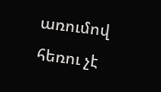առումով հեռու չէ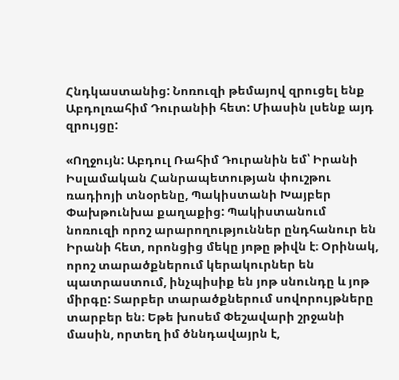Հնդկաստանից: Նոռուզի թեմայով զրուցել ենք Աբդոլռահիմ Դուրանիի հետ: Միասին լսենք այդ զրույցը:

«Ողջույն: Աբդուլ Ռահիմ Դուրանին եմ՝ Իրանի Իսլամական Հանրապետության փուշթու ռադիոյի տնօրենը, Պակիստանի Խայբեր Փախթունխա քաղաքից: Պակիստանում նոռուզի որոշ արարողություններ ընդհանուր են Իրանի հետ, որոնցից մեկը յոթը թիվն է։ Օրինակ, որոշ տարածքներում կերակուրներ են պատրաստում, ինչպիսիք են յոթ սնունդը և յոթ միրգը: Տարբեր տարածքներում սովորույթները տարբեր են։ Եթե խոսեմ Փեշավարի շրջանի մասին, որտեղ իմ ծննդավայրն է,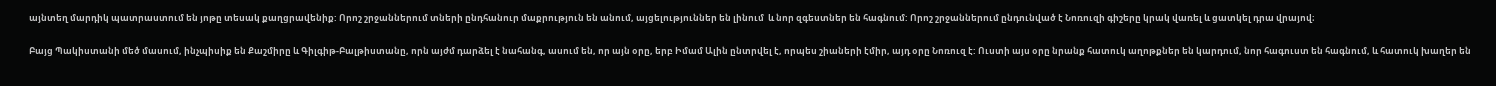այնտեղ մարդիկ պատրաստում են յոթը տեսակ քաղցրավենիք: Որոշ շրջաններում տների ընդհանուր մաքրություն են անում, այցելություններ են լինում  և նոր զգեստներ են հագնում: Որոշ շրջաններում ընդունված է Նոռուզի գիշերը կրակ վառել և ցատկել դրա վրայով։

Բայց Պակիստանի մեծ մասում, ինչպիսիք են Քաշմիրը և Գիլգիթ-Բալթիստանը, որն այժմ դարձել է նահանգ, ասում են, որ այն օրը, երբ Իմամ Ալին ընտրվել է, որպես շիաների էմիր, այդ օրը Նոռուզ է: Ուստի այս օրը նրանք հատուկ աղոթքներ են կարդում, նոր հագուստ են հագնում, և հատուկ խաղեր են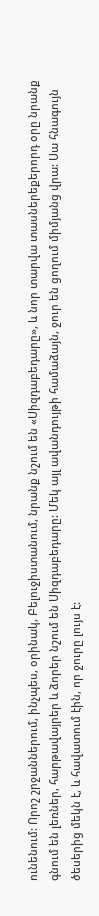ունենում: Որոշ շրջաններում, ինչպես, օրինակ, Բելուջիստանում, նրանք նշում են «Սիզդաբեդարը», և նոր տարվա տասներեքերորդ օրը նրանք գնում են լեռներ, հարթավայրեր և ձորեր նշում են Սիզդաբեդարը: Մեկ այլ ավանդույթի համաձայն, ջուր են ցողում միմյանց վրա: Սա հնագույն ծեսերից մեկն է, և հավատում էին, որ ջուրը լույս է: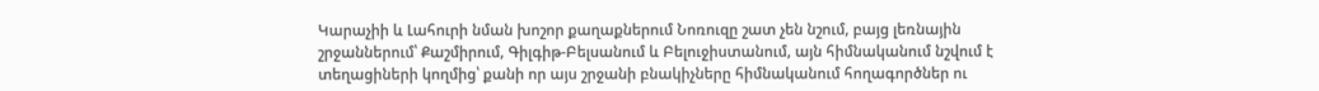Կարաչիի և Լահուրի նման խոշոր քաղաքներում Նոռուզը շատ չեն նշում, բայց լեռնային շրջաններում՝ Քաշմիրում, Գիլգիթ-Բելսանում և Բելուջիստանում, այն հիմնականում նշվում է տեղացիների կողմից՝ քանի որ այս շրջանի բնակիչները հիմնականում հողագործներ ու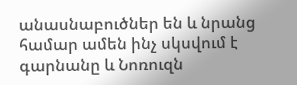անասնաբուծներ են և նրանց համար ամեն ինչ սկսվում է գարնանը և Նոռուզն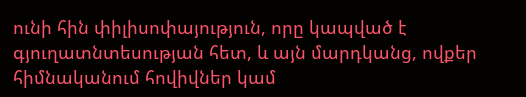ունի հին փիլիսոփայություն, որը կապված է գյուղատնտեսության հետ, և այն մարդկանց, ովքեր հիմնականում հովիվներ կամ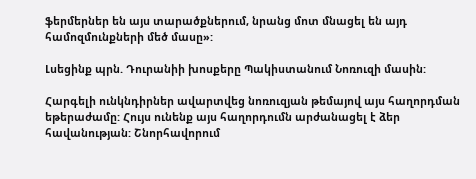ֆերմերներ են այս տարածքներում, նրանց մոտ մնացել են այդ համոզմունքների մեծ մասը»:

Լսեցինք պրն. Դուրանիի խոսքերը Պակիստանում Նոռուզի մասին:

Հարգելի ունկնդիրներ ավարտվեց նոռուզյան թեմայով այս հաղորդման եթերաժամը: Հույս ունենք այս հաղորդումն արժանացել է ձեր հավանության: Շնորհավորում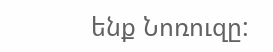ենք Նոռուզը: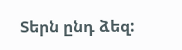Տերն ընդ ձեզ: